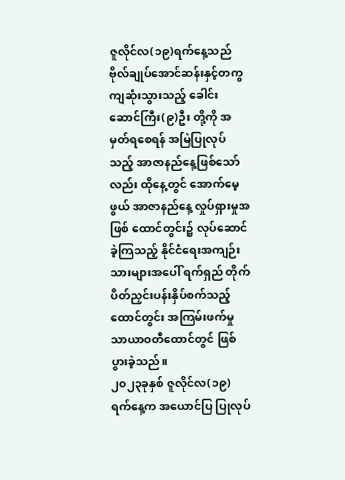ဇူလိုင်လ(၁၉)ရက်နေ့သည် ဗိုလ်ချုပ်အောင်ဆန်းနှင့်တကွ ကျဆုံးသွားသည့် ခေါင်းဆောင်ကြီး(၉)ဦး တို့ကို အမှတ်ရစေရန် အမြဲပြုလုပ်သည့် အာဇာနည်နေ့ဖြစ်သော်လည်း ထိုနေ့တွင် အောက်မေ့ဖွယ် အာဇာနည်နေ့ လှုပ်ရှားမှုအဖြစ် ထောင်တွင်း၌ လုပ်ဆောင်ခဲ့ကြသည့် နိုင်ငံရေးအကျဉ်းသားများအပေါ် ရက်ရှည် တိုက်ပိတ်ညှင်းပန်းနှိပ်စက်သည့် ထောင်တွင်း အကြမ်းဖက်မှု သာယာဝတီထောင်တွင် ဖြစ်ပွားခဲ့သည်။
၂၀၂၃ခုနှစ် ဇူလိုင်လ(၁၉)ရက်နေ့က အယောင်ပြ ပြုလုပ်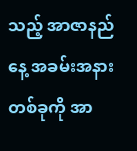သည့် အာဇာနည်နေ့ အခမ်းအနားတစ်ခုကို အာ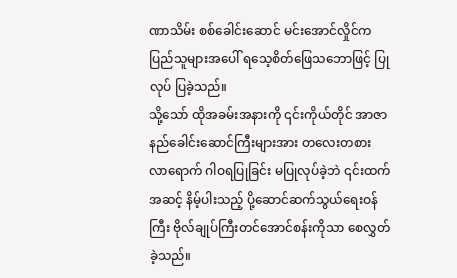ဏာသိမ်း စစ်ခေါင်းဆောင် မင်းအောင်လှိုင်က ပြည်သူများအပေါ် ရသေ့စိတ်ဖြေသဘောဖြင့် ပြုလုပ် ပြခဲ့သည်။
သို့သော် ထိုအခမ်းအနားကို ၎င်းကိုယ်တိုင် အာဇာနည်ခေါင်းဆောင်ကြီးများအား တလေးတစား လာရောက် ဂါဝရပြုခြင်း မပြုလုပ်ခဲ့ဘဲ ၎င်းထက် အဆင့် နိမ့်ပါးသည့် ပို့ဆောင်ဆက်သွယ်ရေးဝန်ကြီး ဗိုလ်ချုပ်ကြီးတင်အောင်စန်းကိုသာ စေလွှတ်ခဲ့သည်။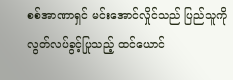စစ်အာဏာရှင် မင်းအောင်လှိုင်သည် ပြည်သူကို လွတ်လပ်ခွင့်ပြုသည့် ထင်ယောင်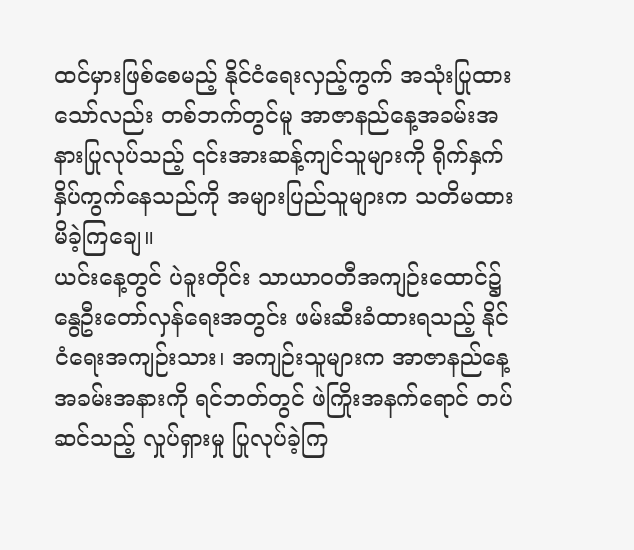ထင်မှားဖြစ်စေမည့် နိုင်ငံရေးလှည့်ကွက် အသုံးပြုထားသော်လည်း တစ်ဘက်တွင်မူ အာဇာနည်နေ့အခမ်းအနားပြုလုပ်သည့် ၎င်းအားဆန့်ကျင်သူများကို ရိုက်နှက်နှိပ်ကွက်နေသည်ကို အများပြည်သူများက သတိမထားမိခဲ့ကြချေ။
ယင်းနေ့တွင် ပဲခူးတိုင်း သာယာဝတီအကျဉ်းထောင်၌ နွေဦးတော်လှန်ရေးအတွင်း ဖမ်းဆီးခံထားရသည့် နိုင်ငံရေးအကျဉ်းသား၊ အကျဉ်းသူများက အာဇာနည်နေ့အခမ်းအနားကို ရင်ဘတ်တွင် ဖဲကြိုးအနက်ရောင် တပ်ဆင်သည့် လှုပ်ရှားမှု ပြုလုပ်ခဲ့ကြ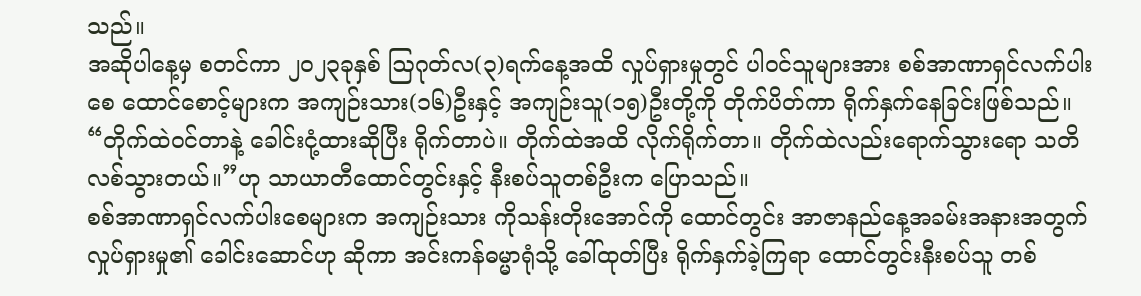သည်။
အဆိုပါနေ့မှ စတင်ကာ ၂၀၂၃ခုနှစ် ဩဂုတ်လ(၃)ရက်နေ့အထိ လှုပ်ရှားမှုတွင် ပါဝင်သူများအား စစ်အာဏာရှင်လက်ပါးစေ ထောင်စောင့်များက အကျဉ်းသား(၁၆)ဦးနှင့် အကျဉ်းသူ(၁၅)ဦးတို့ကို တိုက်ပိတ်ကာ ရိုက်နှက်နေခြင်းဖြစ်သည်။
“တိုက်ထဲဝင်တာနဲ့ ခေါင်းငုံ့ထားဆိုပြီး ရိုက်တာပဲ။ တိုက်ထဲအထိ လိုက်ရိုက်တာ။ တိုက်ထဲလည်းရောက်သွားရော သတိလစ်သွားတယ်။”ဟု သာယာတီထောင်တွင်းနှင့် နီးစပ်သူတစ်ဦးက ပြောသည်။
စစ်အာဏာရှင်လက်ပါးစေများက အကျဉ်းသား ကိုသန်းတိုးအောင်ကို ထောင်တွင်း အာဇာနည်နေ့အခမ်းအနားအတွက် လှုပ်ရှားမှု၏ ခေါင်းဆောင်ဟု ဆိုကာ အင်းကန်ဓမ္မာရုံသို့ ခေါ်ထုတ်ပြီး ရိုက်နှက်ခဲ့ကြရာ ထောင်တွင်းနီးစပ်သူ တစ်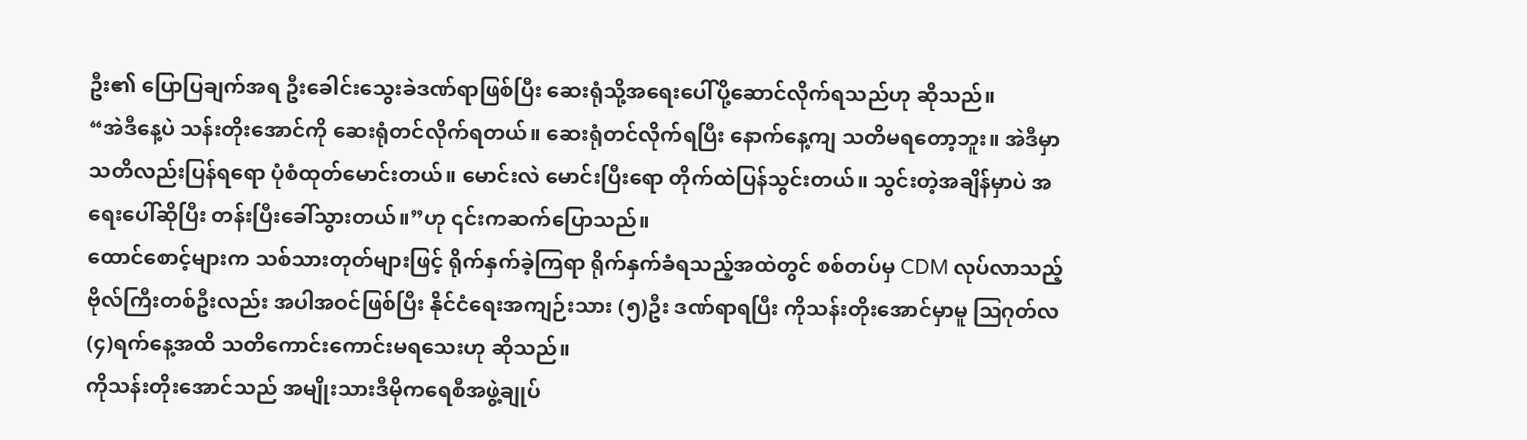ဦး၏ ပြောပြချက်အရ ဦးခေါင်းသွေးခဲဒဏ်ရာဖြစ်ပြီး ဆေးရုံသို့အရေးပေါ်ပို့ဆောင်လိုက်ရသည်ဟု ဆိုသည်။
“အဲဒီနေ့ပဲ သန်းတိုးအောင်ကို ဆေးရုံတင်လိုက်ရတယ်။ ဆေးရုံတင်လိုက်ရပြီး နောက်နေ့ကျ သတိမရတော့ဘူး။ အဲဒီမှာ သတိလည်းပြန်ရရော ပုံစံထုတ်မောင်းတယ်။ မောင်းလဲ မောင်းပြီးရော တိုက်ထဲပြန်သွင်းတယ်။ သွင်းတဲ့အချိန်မှာပဲ အရေးပေါ်ဆိုပြီး တန်းပြီးခေါ်သွားတယ်။”ဟု ၎င်းကဆက်ပြောသည်။
ထောင်စောင့်များက သစ်သားတုတ်များဖြင့် ရိုက်နှက်ခဲ့ကြရာ ရိုက်နှက်ခံရသည့်အထဲတွင် စစ်တပ်မှ CDM လုပ်လာသည့် ဗိုလ်ကြီးတစ်ဦးလည်း အပါအဝင်ဖြစ်ပြီး နိုင်ငံရေးအကျဉ်းသား (၅)ဦး ဒဏ်ရာရပြီး ကိုသန်းတိုးအောင်မှာမူ ဩဂုတ်လ(၄)ရက်နေ့အထိ သတိကောင်းကောင်းမရသေးဟု ဆိုသည်။
ကိုသန်းတိုးအောင်သည် အမျိုးသားဒီမိုကရေစီအဖွဲ့ချုပ်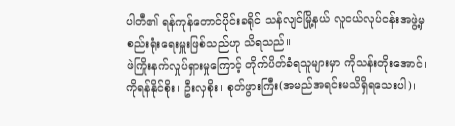ပါတီ၏ ရန်ကုန်တောင်ပိုင်းခရိုင် သန်လျင်မြို့နယ် လူငယ်လုပ်ငန်းအဖွဲ့မှ စည်းရုံးရေးမှူးဖြစ်သည်ဟု သိရသည်။
ဖဲကြိုးနက်လှုပ်ရှားမှုကြောင့် တိုက်ပိတ်ခံရသူများမှာ ကိုသန်းတိုးအောင်၊ ကိုရန်နိုင်စိုး၊ ဦးလှစိုး၊ စုတ်ဖွားကြီး(အမည်အရင်းမသိရှိရသေးပါ)၊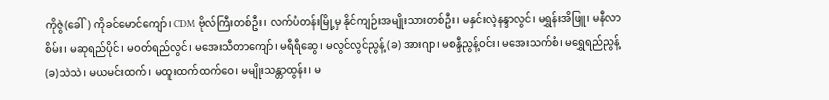ကိုဇွဲ(ခေါ်) ကိုခင်မောင်ကျော်၊ CDM ဗိုလ်ကြီးတစ်ဦး၊ လက်ပံတန်းမြို့မှ နိုင်ကျဉ်းအမျိုးသားတစ်ဦး၊ မနှင်းလဲ့နန္ဒာလွင်၊ မရွှန်းအိဖြူ၊ မနီလာစိမ်း၊ မဆုရည်ပိုင်၊ မဝတ်ရည်လွင်၊ မအေးသီတာကျော်၊ မရီရီဆွေ၊ မလွင်လွင်ညွန့် (ခ) အားဂျာ၊ မစန္ဒီညွန့်ဝင်း၊ မအေးသက်စံ၊ မရွှေရည်ညွန့် (ခ)သဲသဲ၊ မယမင်းထက်၊ မထူးထက်ထက်ဝေ၊ မမျိုးသန္တာထွန်း၊ မ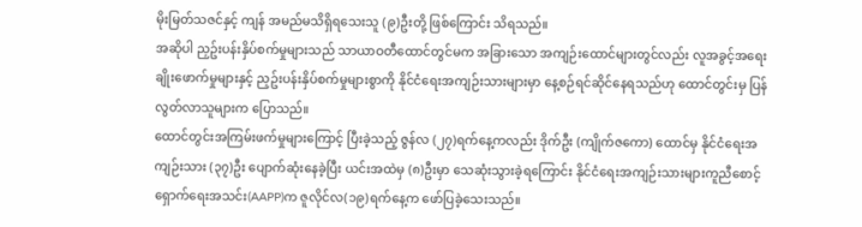မိုးမြတ်သဇင်နှင့် ကျန် အမည်မသိရှိရသေးသူ (၉)ဦးတို့ ဖြစ်ကြောင်း သိရသည်။
အဆိုပါ ညှဥ်းပန်းနှိပ်စက်မှုများသည် သာယာဝတီထောင်တွင်မက အခြားသော အကျဉ်းထောင်များတွင်လည်း လူအခွင့်အရေးချိုးဖောက်မှုများနှင့် ညှဥ်းပန်းနှိပ်စက်မှုများစွာကို နိုင်ငံရေးအကျဉ်းသားများမှာ နေ့စဉ်ရင်ဆိုင်နေရသည်ဟု ထောင်တွင်းမှ ပြန်လွတ်လာသူများက ပြောသည်။
ထောင်တွင်းအကြမ်းဖက်မှုများကြောင့် ပြီးခဲ့သည့် ဇွန်လ (၂၇)ရက်နေ့ကလည်း ဒိုက်ဦး (ကျိုက်ဇကော) ထောင်မှ နိုင်ငံရေးအကျဉ်းသား (၃၇)ဦး ပျောက်ဆုံးနေခဲ့ပြီး ယင်းအထဲမှ (၈)ဦးမှာ သေဆုံးသွားခဲ့ရကြောင်း နိုင်ငံရေးအကျဉ်းသားများကူညီစောင့်ရှောက်ရေးအသင်း(AAPP)က ဇူလိုင်လ(၁၉)ရက်နေ့က ဖော်ပြခဲ့သေးသည်။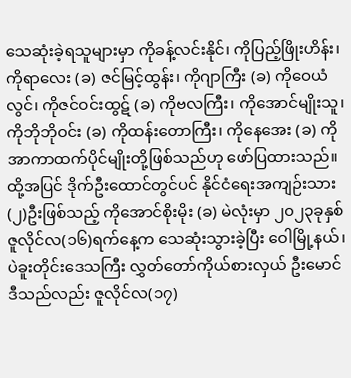သေဆုံးခဲ့ရသူများမှာ ကိုခန့်လင်းနိုင်၊ ကိုပြည့်ဖြိုးဟိန်း၊ ကိုရာလေး (ခ) ဇင်မြင့်ထွန်း၊ ကိုဂျာကြီး (ခ) ကိုဝေယံလွင်၊ ကိုဇင်ဝင်းထွဋ် (ခ) ကိုဗလကြီး၊ ကိုအောင်မျိုးသူ၊ ကိုဘိုဘိုဝင်း (ခ) ကိုထန်းတောကြီး၊ ကိုနေအေး (ခ) ကိုအာကာထက်ပိုင်မျိုးတို့ဖြစ်သည်ဟု ဖော်ပြထားသည်။
ထို့အပြင် ဒိုက်ဦးထောင်တွင်ပင် နိုင်ငံရေးအကျဉ်းသား (၂)ဦးဖြစ်သည့် ကိုအောင်စိုးမိုး (ခ) မဲလုံးမှာ ၂၀၂၃ခုနှစ် ဇူလိုင်လ(၁၆)ရက်နေ့က သေဆုံးသွားခဲ့ပြီး ဝေါမြို့နယ်၊ ပဲခူးတိုင်းဒေသကြီး လွှတ်တော်ကိုယ်စားလှယ် ဦးမောင်ဒီသည်လည်း ဇူလိုင်လ(၁၇)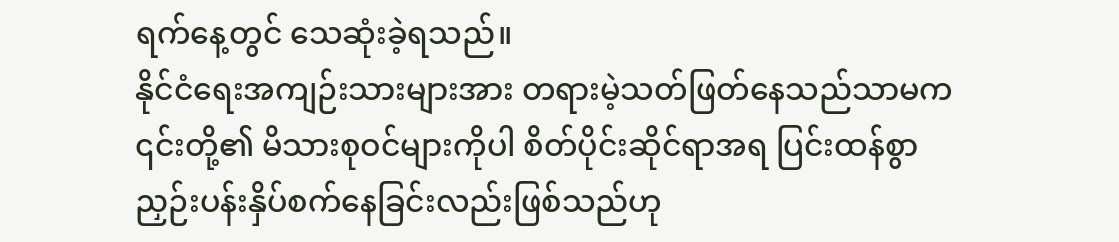ရက်နေ့တွင် သေဆုံးခဲ့ရသည်။
နိုင်ငံရေးအကျဉ်းသားများအား တရားမဲ့သတ်ဖြတ်နေသည်သာမက ၎င်းတို့၏ မိသားစုဝင်များကိုပါ စိတ်ပိုင်းဆိုင်ရာအရ ပြင်းထန်စွာညှဉ်းပန်းနှိပ်စက်နေခြင်းလည်းဖြစ်သည်ဟု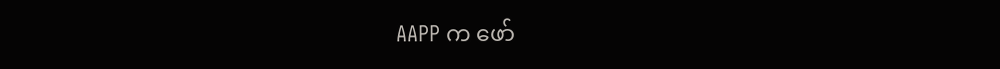AAPP က ဖော်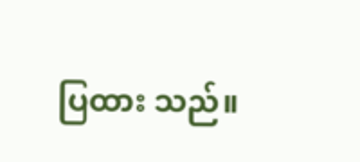ပြထား သည်။